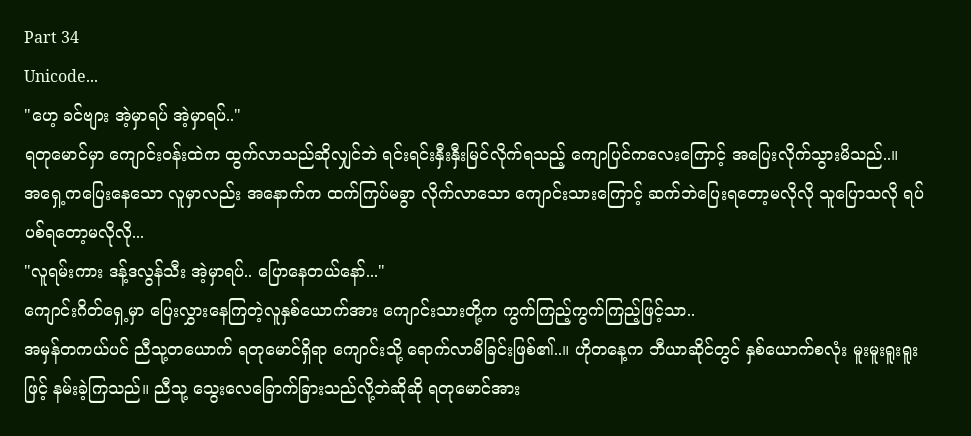Part 34
Unicode...
"ဟေ့ ခင်ဗျား အဲ့မှာရပ် အဲ့မှာရပ်.."
ရတုမောင်မှာ ကျောင်းဝန်းထဲက ထွက်လာသည်ဆိုလျှင်ဘဲ ရင်းရင်းနှီးနှီးမြင်လိုက်ရသည့် ကျောပြင်ကလေးကြောင့် အပြေးလိုက်သွားမိသည်..။
အရှေ့ကပြေးနေသော လူမှာလည်း အနောက်က ထက်ကြပ်မခွာ လိုက်လာသော ကျောင်းသားကြောင့် ဆက်ဘဲပြေးရတော့မလိုလို သူပြောသလို ရပ်ပစ်ရတော့မလိုလို...
"လူရမ်းကား ဒန့်ဒလွန်သီး အဲ့မှာရပ်.. ပြောနေတယ်နော်..."
ကျောင်းဂိတ်ရှေ့မှာ ပြေးလွှားနေကြတဲ့လူနှစ်ယောက်အား ကျောင်းသားတို့က ကွက်ကြည့်ကွက်ကြည့်ဖြင့်သာ..
အမှန်တကယ်ပင် ညီသု့တယောက် ရတုမောင်ရှိရာ ကျောင်းသို့ ရောက်လာမိခြင်းဖြစ်၏..။ ဟိုတနေ့က ဘီယာဆိုင်တွင် နှစ်ယောက်စလုံး မူးမူးရူးရူးဖြင့် နမ်းခဲ့ကြသည်။ ညီသု့ သွေးလေခြောက်ခြားသည်လို့ဘဲဆိုဆို ရတုမောင်အား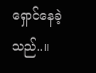ရှောင်နေခဲ့သည်..။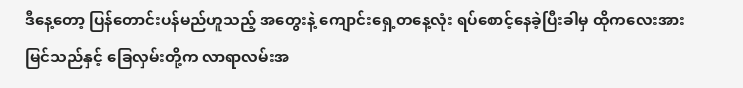ဒီနေ့တော့ ပြန်တောင်းပန်မည်ဟူသည့် အတွေးနဲ့ ကျောင်းရှေ့တနေ့လုံး ရပ်စောင့်နေခဲ့ပြီးခါမှ ထိုကလေးအားမြင်သည်နှင့် ခြေလှမ်းတို့က လာရာလမ်းအ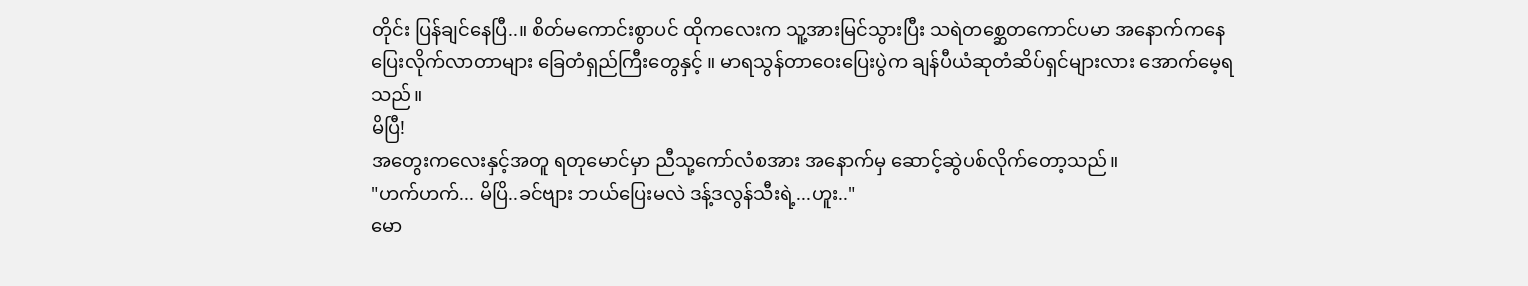တိုင်း ပြန်ချင်နေပြီ..။ စိတ်မကောင်းစွာပင် ထိုကလေးက သူ့အားမြင်သွားပြီး သရဲတစ္ဆေတကောင်ပမာ အနောက်ကနေ ပြေးလိုက်လာတာများ ခြေတံရှည်ကြီးတွေနှင့် ။ မာရသွန်တာဝေးပြေးပွဲက ချန်ပီယံဆုတံဆိပ်ရှင်များလား အောက်မေ့ရသည်။
မိပြီ!
အတွေးကလေးနှင့်အတူ ရတုမောင်မှာ ညီသု့ကော်လံစအား အနောက်မှ ဆောင့်ဆွဲပစ်လိုက်တော့သည်။
"ဟက်ဟက်... မိပြိ..ခင်ဗျား ဘယ်ပြေးမလဲ ဒန့်ဒလွန်သီးရဲ့...ဟူး.."
မော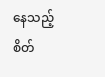နေသည့် စိတ်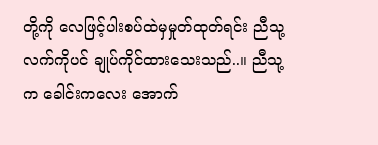တို့ကို လေဖြင့်ပါးစပ်ထဲမှမှုတ်ထုတ်ရင်း ညီသု့ လက်ကိုပင် ချုပ်ကိုင်ထားသေးသည်..။ ညီသု့က ခေါင်းကလေး အောက်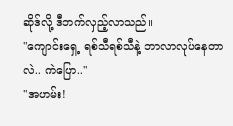ဆိုဒ်လို့ ဒီဘက်လှည့်လာသည်။
"ကျောင်းရှေ့ ရစ်သီရစ်သီနဲ့ ဘာလာလုပ်နေတာလဲ.. ကဲပြော.."
"အဟမ်း!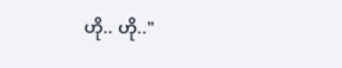ဟို.. ဟို.."